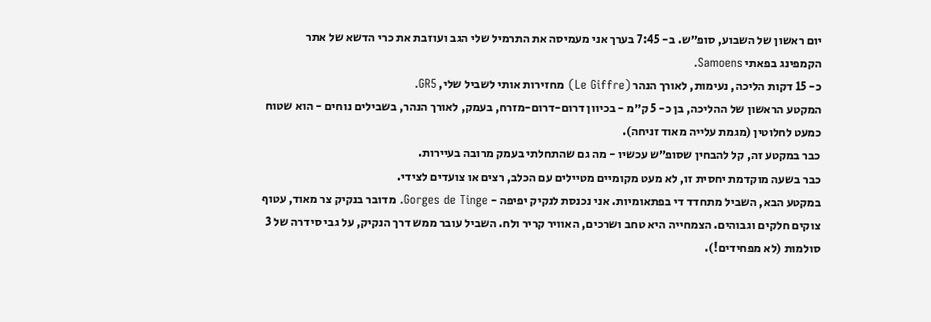יום ראשון של השבוע, סופ״ש. ב- 7:45 בערך אני מעמיסה את התרמיל שלי הגב ועוזבת את כרי הדשא של אתר הקמפינג בפאתי Samoens.
כ- 15 דקות הליכה, נעימות, לאורך הנהר (Le Giffre) מחזירות אותי לשביל שלי, GR5.
המקטע הראשון של ההליכה, בן כ- 5 ק״מ - בכיוון דרום-דרום-מזרח, בעמק, לאורך הנהר, בשבילים נוחים - הוא שטוח כמעט לחלוטין (מגמת עלייה מאוד זניחה).
כבר במקטע זה, קל להבחין שסופ״ש עכשיו - מה גם שהתחלתי בעמק מרובה בעיירות.
כבר בשעה מוקדמת יחסית זו, לא מעט מקומיים מטיילים עם הכלב, רצים או צועדים לצידי.
במקטע הבא, השביל מתחדד די בפתאומיות. אני נכנסת לנקיק יפיפה - Gorges de Tinge. מדובר בנקיק צר מאוד, עטוף צוקים חלקים וגבוהים. הצמחייה היא טחב ושרכים, האוויר קריר ולח. השביל עובר ממש דרך הנקיק, על גבי סידרה של 3 סולמות (לא מפחידים!).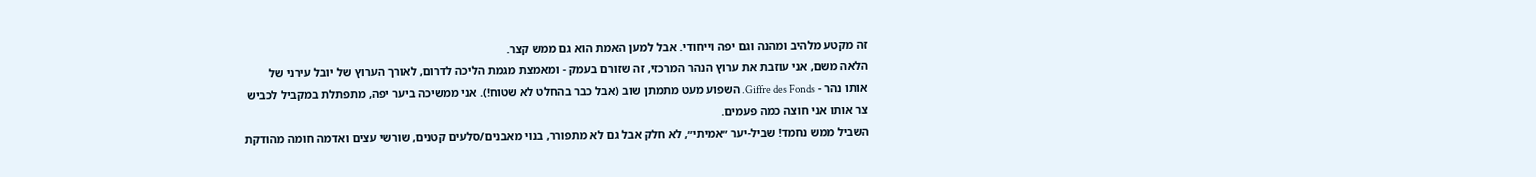זה מקטע מלהיב ומהנה וגם יפה וייחודי. אבל למען האמת הוא גם ממש קצר.
הלאה משם, אני עוזבת את ערוץ הנהר המרכזי, זה שזורם בעמק - ומאמצת מגמת הליכה לדרום, לאורך הערוץ של יובל עירני של אותו נהר - Giffre des Fonds. השפוע מעט מתמתן שוב (אבל כבר בהחלט לא שטוח!). אני ממשיכה ביער יפה, מתפתלת במקביל לכביש צר אותו אני חוצה כמה פעמים.
השביל ממש נחמד! שביל-יער ״אמיתי״, לא חלק אבל גם לא מתפורר, בנוי מאבנים/סלעים קטנים, שורשי עצים ואדמה חומה מהודקת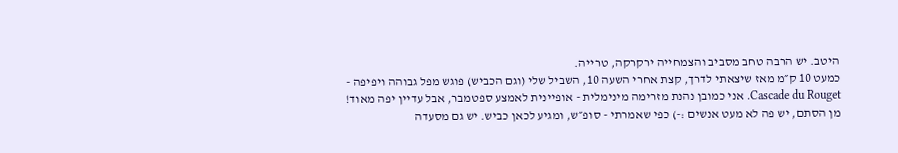היטב. יש הרבה טחב מסביב והצמחייה ירקרקה, טרייה.
כמעט 10 ק״מ מאז שיצאתי לדרך, קצת אחרי השעה 10, השביל שלי (וגם הכביש) פוגש מפל גבוהה ויפיפה - Cascade du Rouget. אני כמובן נהנת מזרימה מינימלית - אופיינית לאמצע ספטמבר, אבל עדיין יפה מאוד!
מן הסתם, יש פה לא מעט אנשים :-) כפי שאמרתי - סופ״ש, ומגיע לכאן כביש. יש גם מסעדה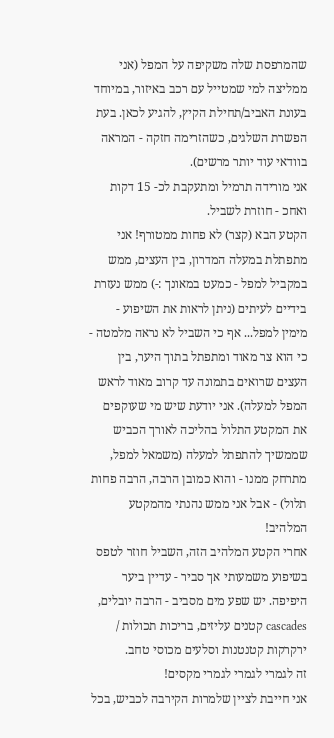שהמרפסת שלה משקיפה על המפל (אני ממליצה למי שמטייל עם רכב באיזור, במיוחד בעונת האביב/תחילת הקיץ, להגיע לכאן. בעת הפשרת השלגים, כשהזרימה חזקה - המראה בוודאי עוד יותר מרשים).
אני מורידה תרמיל ומתעקבת לכ- 15 דקות ואחכ - חוזרת לשביל.
הקטע הבא (קצר) לא פחות ממטורף! אני מתפתלת במעלה המדרון, בין העצים, ממש במקביל למפל - כמעט במאונך :-) ממש נעזרת בידיים לעיתים (ניתן לראות את השיפוע - מימין למפל... אף כי השביל לא נראה מלמטה - כי הוא צר מאוד ומתפתל בתוך היער, בין העצים שרואים בתמונה עד קרוב מאוד לראש המפל למעלה). אני יודעת שיש מי שעוקפים את המקטע התלול בהליכה לאורך הכביש שממשיך להתפתל למעלה (משמאל למפל, מתרחק ממנו - והוא כמובן הרבה, הרבה פחות תלול) - אבל אני ממש נהנתי מהמקטע המלהיב!
אחרי הקטע המלהיב הזה, השביל חוזר לטפס בשיפוע משמעותי אך סביר - עדיין ביער היפיפה. יש שפע מים מסביב - הרבה יובלים, cascades קטנים עליזים, בריכות תכולות / ירקרקות קטנטנות וסלעים מכוסי טחב.
זה לגמרי לגמרי לגמרי מקסים!
אני חייבת לציין שלמרות הקירבה לכביש, בכל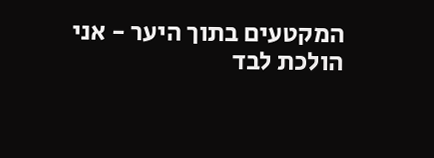המקטעים בתוך היער - אני הולכת לבד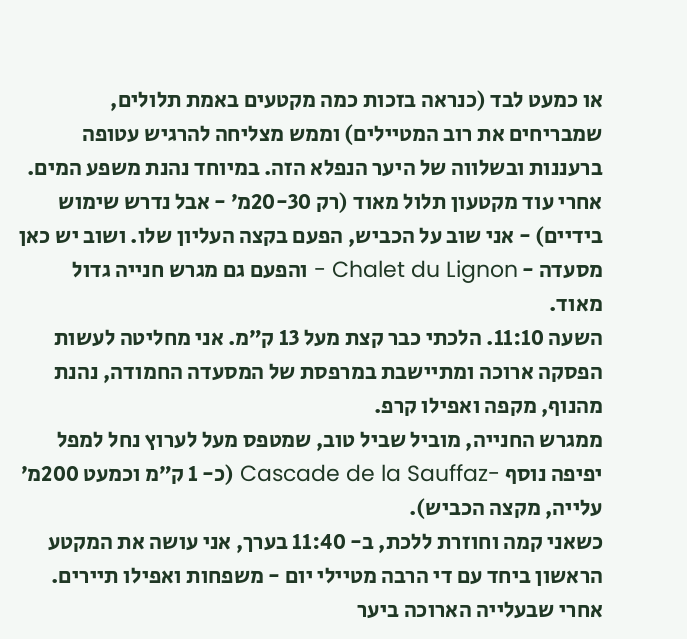או כמעט לבד (כנראה בזכות כמה מקטעים באמת תלולים, שמבריחים את רוב המטיילים) וממש מצליחה להרגיש עטופה ברעננות ובשלווה של היער הנפלא הזה. במיוחד נהנת משפע המים.
אחרי עוד מקטעון תלול מאוד (רק 20-30מ׳ - אבל נדרש שימוש בידיים) - אני שוב על הכביש, הפעם בקצה העליון שלו. ושוב יש כאן מסעדה - Chalet du Lignon - והפעם גם מגרש חנייה גדול מאוד.
השעה 11:10. הלכתי כבר קצת מעל 13 ק״מ. אני מחליטה לעשות הפסקה ארוכה ומתיישבת במרפסת של המסעדה החמודה, נהנת מהנוף, מקפה ואפילו קרפ.
ממגרש החנייה, מוביל שביל טוב, שמטפס מעל לערוץ נחל למפל יפיפה נוסף -Cascade de la Sauffaz (כ- 1 ק״מ וכמעט 200מ׳ עלייה, מקצה הכביש).
כשאני קמה וחוזרת ללכת, ב- 11:40 בערך, אני עושה את המקטע הראשון ביחד עם די הרבה מטיילי יום - משפחות ואפילו תיירים.
אחרי שבעלייה הארוכה ביער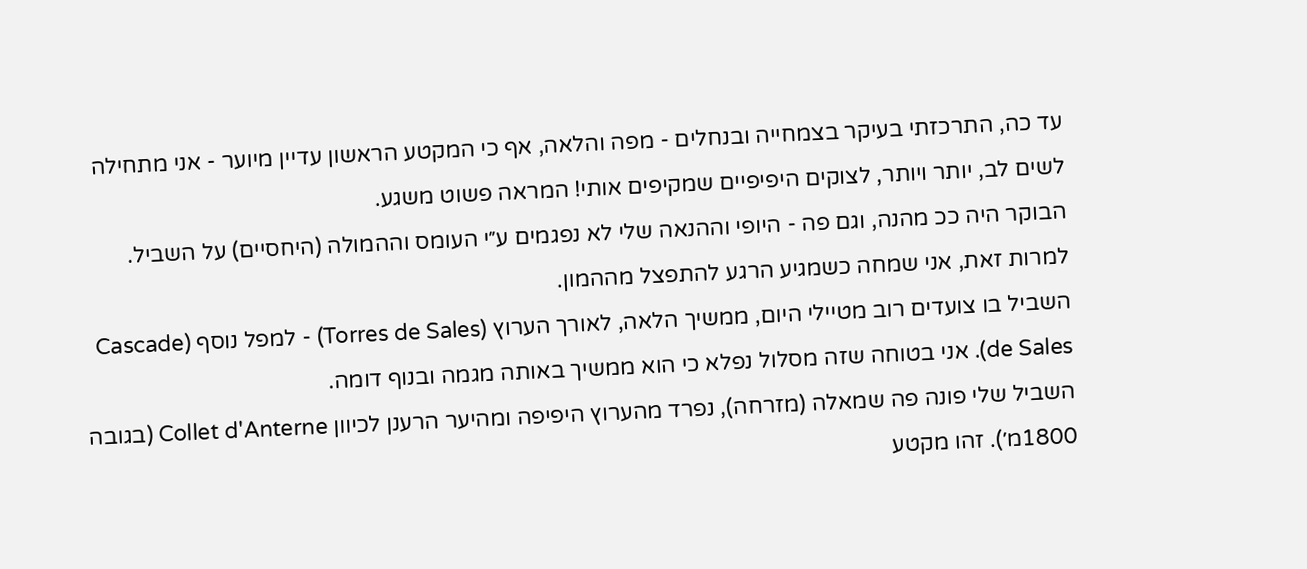עד כה, התרכזתי בעיקר בצמחייה ובנחלים - מפה והלאה, אף כי המקטע הראשון עדיין מיוער - אני מתחילה לשים לב, יותר ויותר, לצוקים היפיפיים שמקיפים אותי! המראה פשוט משגע.
הבוקר היה ככ מהנה, וגם פה - היופי וההנאה שלי לא נפגמים ע״י העומס וההמולה (היחסיים) על השביל.
למרות זאת, אני שמחה כשמגיע הרגע להתפצל מההמון.
השביל בו צועדים רוב מטיילי היום, ממשיך הלאה, לאורך הערוץ (Torres de Sales) - למפל נוסף (Cascade de Sales). אני בטוחה שזה מסלול נפלא כי הוא ממשיך באותה מגמה ובנוף דומה.
השביל שלי פונה פה שמאלה (מזרחה), נפרד מהערוץ היפיפה ומהיער הרענן לכיוון Collet d'Anterne (בגובה 1800מ׳). זהו מקטע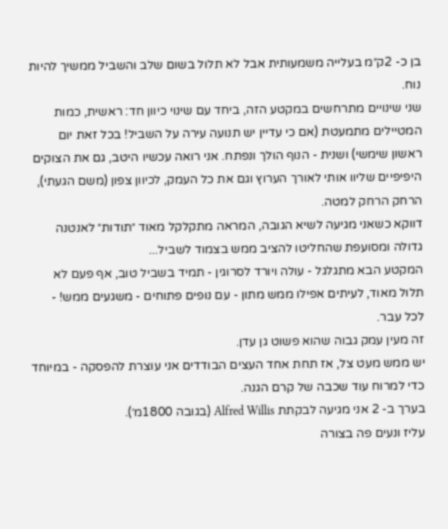בן כ- 2ק״מ בעלייה משמעותית אבל לא תלול בשום שלב והשביל ממשיך להיות נוח.
שני שינויים מתרחשים במקטע הזה, ביחד עם שינוי כיוון חד: ראשית, כמות המטיילים מתמעטת (אם כי עדיין יש תנועה עירה על השביל! בכל זאת יום ראשון שימשי) ושנית - הנוף הולך ונפתח. אני רואה עכשיו היטב, גם את הצוקים היפיפיים שליוו אותי לאורך הערוץ וגם את כל העמק, לכיוון צפון (משם הגעתי), הרחק הרחק למטה.
דווקא כשאני מגיעה לשיא הגובה, המראה מתקלקל מאוד ״תודות״ לאנטנה גדולה ומסועפת שהחליטו להציב ממש בצמוד לשביל...
המקטע הבא מתגלגל - עולה ויורד לסרוגין - תמיד בשביל טוב, אף פעם לא תלול מאוד, לעיתים אפילו ממש מתון - עם נופים פתוחים - משגעים ממש! - לכל עבר.
זה מעין עמק גבוה שהוא פשוט גן עדן.
יש ממש מעט צל, אז תחת אחד העצים הבודדים אני עוצרת להפסקה - במיוחד כדי למרוח עוד שכבה של קרם הגנה.
בערך ב- 2 אני מגיעה לבקתת Alfred Willis (בגובה 1800מ׳).
עליז ונעים פה בצורה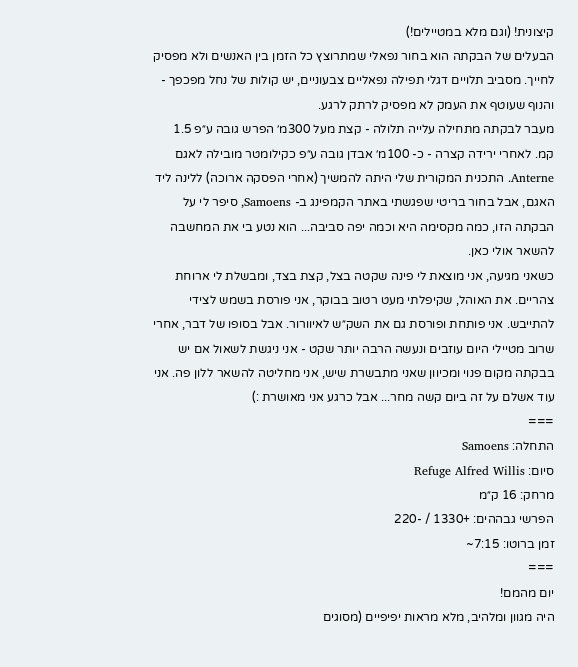קיצונית! (וגם מלא במטיילים!)
הבעלים של הבקתה הוא בחור נפאלי שמתרוצץ כל הזמן בין האנשים ולא מפסיק לחייך. מסביב תלויים דגלי תפילה נפאליים צבעוניים, יש קולות של נחל מפכפך - והנוף שעוטף את העמק לא מפסיק לרתק לרגע.
מעבר לבקתה מתחילה עלייה תלולה - קצת מעל 300מ׳ הפרש גובה ע״פ 1.5 קמ. לאחרי ירידה קצרה - כ- 100מ׳ אבדן גובה ע״פ כקילומטר מובילה לאגם Anterne. התכנית המקורית שלי היתה להמשיך (אחרי הפסקה ארוכה) ללינה ליד האגם, אבל בחור בריטי שפגשתי באתר הקמפינג ב- Samoens, סיפר לי על הבקתה הזו, כמה מקסימה היא וכמה יפה סביבה... הוא נטע בי את המחשבה להשאר אולי כאן.
כשאני מגיעה, אני מוצאת לי פינה שקטה בצל, קצת בצד, ומבשלת לי ארוחת צהריים. את האוהל, שקיפלתי מעט רטוב בבוקר, אני פורסת בשמש לצידי להתייבש. אני פותחת ופורסת גם את השק״ש לאיוורור. אבל בסופו של דבר, אחרי שרוב מטיילי היום עוזבים ונעשה הרבה יותר שקט - אני ניגשת לשאול אם יש בבקתה מקום פנוי ומכיוון שאני מתבשרת שיש, אני מחליטה להשאר ללון פה. אני עוד אשלם על זה ביום קשה מחר... אבל כרגע אני מאושרת :)
===
התחלה: Samoens
סיום: Refuge Alfred Willis
מרחק: 16 ק״מ
הפרשי גבההים: +1330 / -220
זמן ברוטו: 7:15~
===
יום מהמם!
היה מגוון ומלהיב, מלא מראות יפיפיים (מסוגים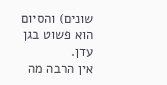שונים) והסיום הוא פשוט בגן עדן.
אין הרבה מה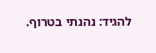להגיד: נהנתי בטרוף.